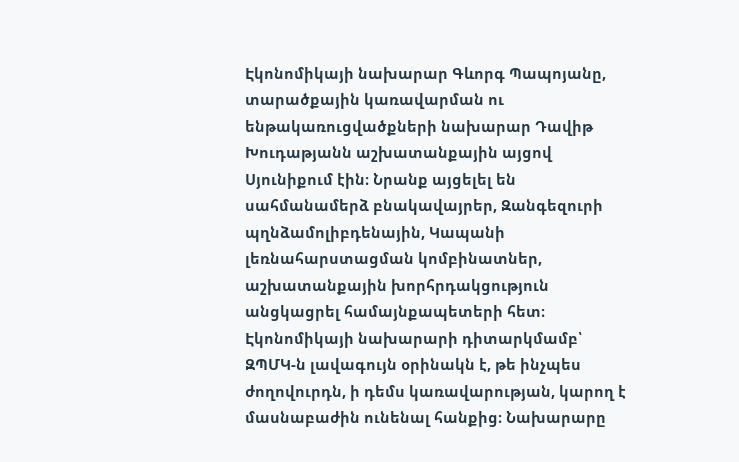Էկոնոմիկայի նախարար Գևորգ Պապոյանը, տարածքային կառավարման ու ենթակառուցվածքների նախարար Դավիթ Խուդաթյանն աշխատանքային այցով Սյունիքում էին։ Նրանք այցելել են սահմանամերձ բնակավայրեր, Զանգեզուրի պղնձամոլիբդենային, Կապանի լեռնահարստացման կոմբինատներ, աշխատանքային խորհրդակցություն անցկացրել համայնքապետերի հետ։
Էկոնոմիկայի նախարարի դիտարկմամբ՝ ԶՊՄԿ-ն լավագույն օրինակն է, թե ինչպես ժողովուրդն, ի դեմս կառավարության, կարող է մասնաբաժին ունենալ հանքից։ Նախարարը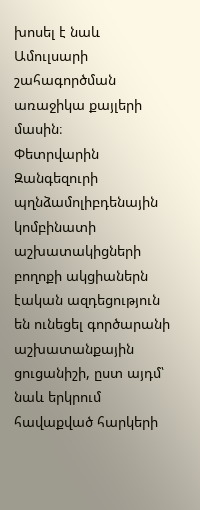խոսել է նաև Ամուլսարի շահագործման առաջիկա քայլերի մասին։
Փետրվարին Զանգեզուրի պղնձամոլիբդենային կոմբինատի աշխատակիցների բողոքի ակցիաներն էական ազդեցություն են ունեցել գործարանի աշխատանքային ցուցանիշի, ըստ այդմ՝ նաև երկրում հավաքված հարկերի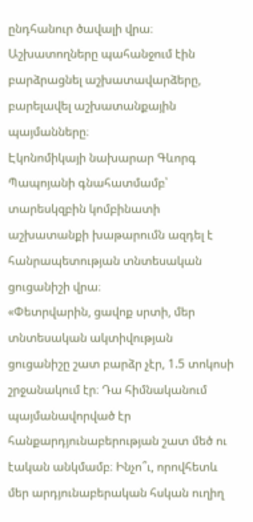ընդհանուր ծավալի վրա։ Աշխատողները պահանջում էին բարձրացնել աշխատավարձերը, բարելավել աշխատանքային պայմանները։
Էկոնոմիկայի նախարար Գևորգ Պապոյանի գնահատմամբ՝ տարեսկզբին կոմբինատի աշխատանքի խաթարումն ազդել է հանրապետության տնտեսական ցուցանիշի վրա։
«Փետրվարին, ցավոք սրտի, մեր տնտեսական ակտիվության ցուցանիշը շատ բարձր չէր, 1.5 տոկոսի շրջանակում էր։ Դա հիմնականում պայմանավորված էր հանքարդյունաբերության շատ մեծ ու էական անկմամբ։ Ինչո՞ւ, որովհետև մեր արդյունաբերական հսկան ուղիղ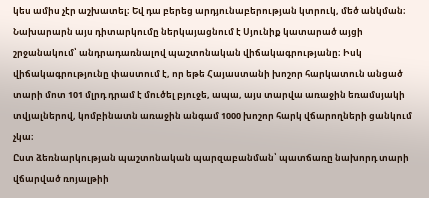կես ամիս չէր աշխատել։ Եվ դա բերեց արդյունաբերության կտրուկ, մեծ անկման։
Նախարարն այս դիտարկումը ներկայացնում է Սյունիք կատարած այցի շրջանակում՝ անդրադառնալով պաշտոնական վիճակագրությանը։ Իսկ վիճակագրությունը փաստում է, որ եթե Հայաստանի խոշոր հարկատուն անցած տարի մոտ 101 մլրդ դրամ է մուծել բյուջե, ապա, այս տարվա առաջին եռամսյակի տվյալներով, կոմբինատն առաջին անգամ 1000 խոշոր հարկ վճարողների ցանկում չկա։
Ըստ ձեռնարկության պաշտոնական պարզաբանման՝ պատճառը նախորդ տարի վճարված ռոյալթիի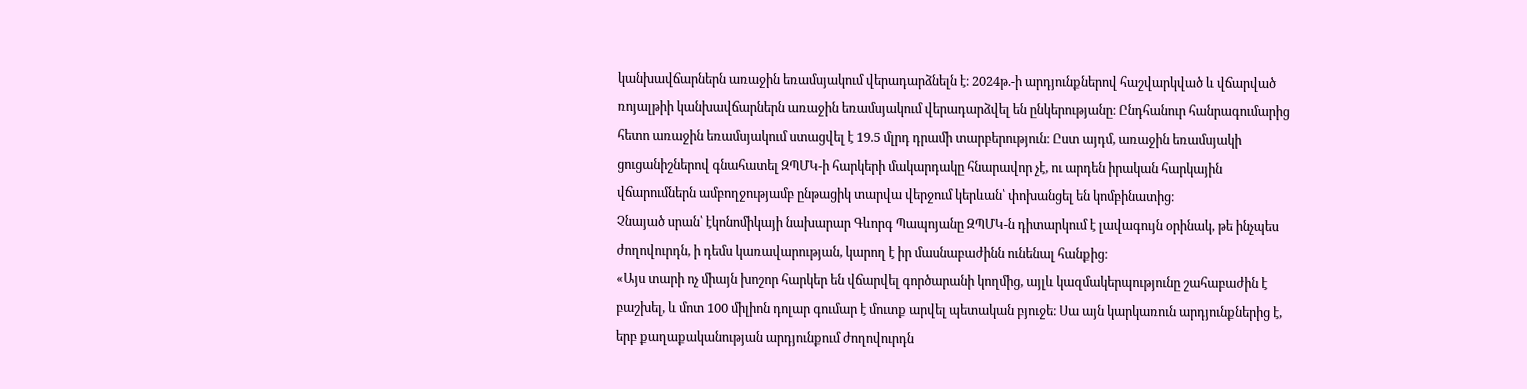կանխավճարներն առաջին եռամսյակում վերադարձնելն է։ 2024թ.-ի արդյունքներով հաշվարկված և վճարված ռոյալթիի կանխավճարներն առաջին եռամսյակում վերադարձվել են ընկերությանը։ Ընդհանուր հանրագումարից հետո առաջին եռամսյակում ստացվել է 19.5 մլրդ դրամի տարբերություն։ Ըստ այդմ, առաջին եռամսյակի ցուցանիշներով գնահատել ԶՊՄԿ-ի հարկերի մակարդակը հնարավոր չէ, ու արդեն իրական հարկային վճարումներն ամբողջությամբ ընթացիկ տարվա վերջում կերևան՝ փոխանցել են կոմբինատից։
Չնայած սրան՝ էկոնոմիկայի նախարար Գևորգ Պապոյանը ԶՊՄԿ-ն դիտարկում է լավագույն օրինակ, թե ինչպես ժողովուրդն, ի դեմս կառավարության, կարող է իր մասնաբաժինն ունենալ հանքից։
«Այս տարի ոչ միայն խոշոր հարկեր են վճարվել գործարանի կողմից, այլև կազմակերպությունը շահաբաժին է բաշխել, և մոտ 100 միլիոն դոլար գումար է մուտք արվել պետական բյուջե։ Սա այն կարկառուն արդյունքներից է, երբ քաղաքականության արդյունքում ժողովուրդն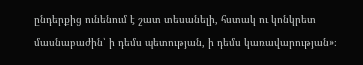ընդերքից ունենում է շատ տեսանելի, հստակ ու կոնկրետ մասնաբաժին՝ ի դեմս պետության, ի դեմս կառավարության»։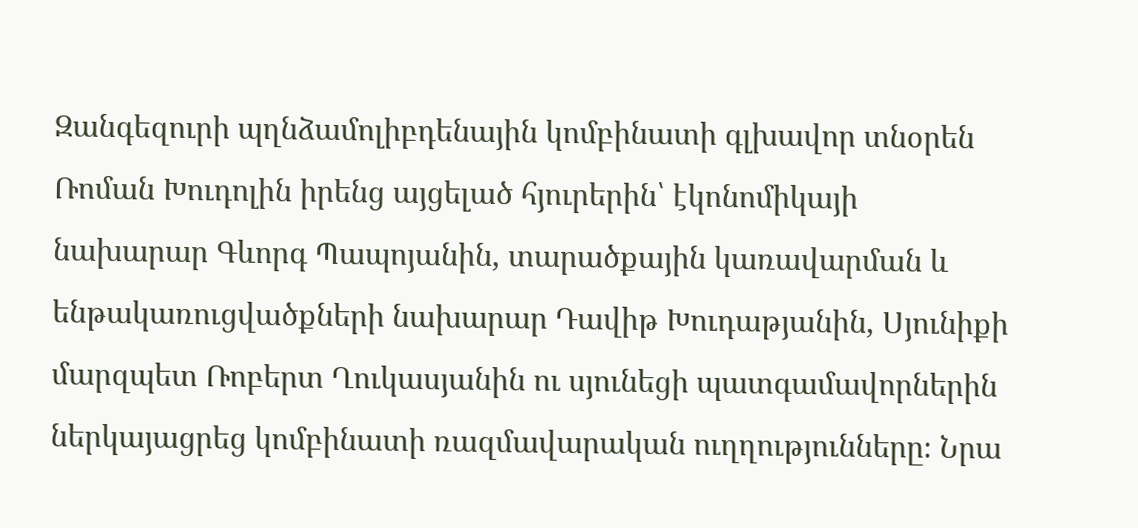Զանգեզուրի պղնձամոլիբդենային կոմբինատի գլխավոր տնօրեն Ռոման Խուդոլին իրենց այցելած հյուրերին՝ էկոնոմիկայի նախարար Գևորգ Պապոյանին, տարածքային կառավարման և ենթակառուցվածքների նախարար Դավիթ Խուդաթյանին, Սյունիքի մարզպետ Ռոբերտ Ղուկասյանին ու սյունեցի պատգամավորներին ներկայացրեց կոմբինատի ռազմավարական ուղղությունները։ Նրա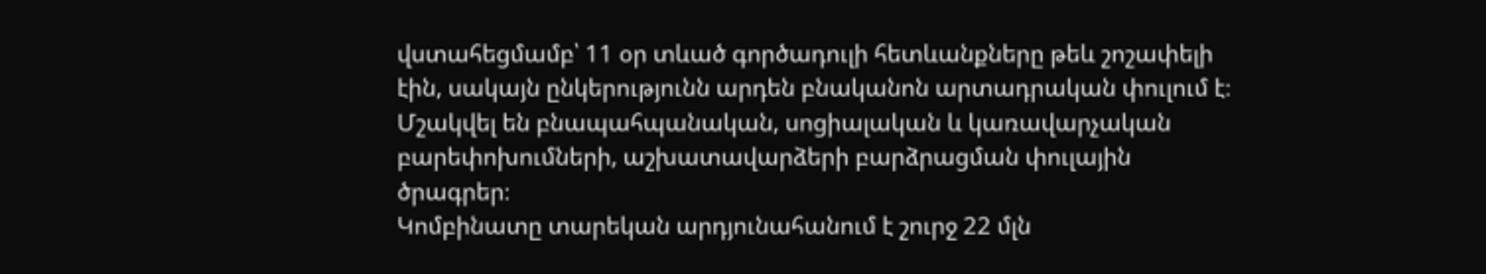վստահեցմամբ՝ 11 օր տևած գործադուլի հետևանքները թեև շոշափելի էին, սակայն ընկերությունն արդեն բնականոն արտադրական փուլում է։ Մշակվել են բնապահպանական, սոցիալական և կառավարչական բարեփոխումների, աշխատավարձերի բարձրացման փուլային ծրագրեր։
Կոմբինատը տարեկան արդյունահանում է շուրջ 22 մլն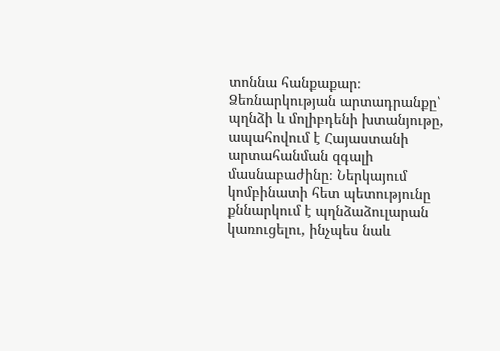տոննա հանքաքար։ Ձեռնարկության արտադրանքը՝ պղնձի և մոլիբդենի խտանյութը, ապահովում է Հայաստանի արտահանման զգալի մասնաբաժինը։ Ներկայում կոմբինատի հետ պետությունը քննարկում է պղնձաձուլարան կառուցելու, ինչպես նաև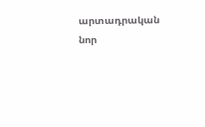արտադրական նոր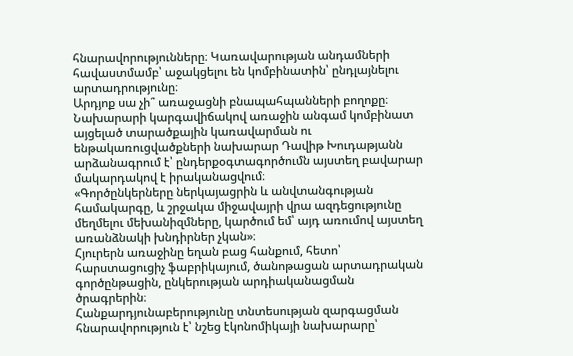հնարավորությունները։ Կառավարության անդամների հավաստմամբ՝ աջակցելու են կոմբինատին՝ ընդլայնելու արտադրությունը։
Արդյոք սա չի՞ առաջացնի բնապահպանների բողոքը։ Նախարարի կարգավիճակով առաջին անգամ կոմբինատ այցելած տարածքային կառավարման ու ենթակառուցվածքների նախարար Դավիթ Խուդաթյանն արձանագրում է՝ ընդերքօգտագործումն այստեղ բավարար մակարդակով է իրականացվում։
«Գործընկերները ներկայացրին և անվտանգության համակարգը, և շրջակա միջավայրի վրա ազդեցությունը մեղմելու մեխանիզմները, կարծում եմ՝ այդ առումով այստեղ առանձնակի խնդիրներ չկան»։
Հյուրերն առաջինը եղան բաց հանքում, հետո՝ հարստացուցիչ ֆաբրիկայում, ծանոթացան արտադրական գործընթացին, ընկերության արդիականացման ծրագրերին։
Հանքարդյունաբերությունը տնտեսության զարգացման հնարավորություն է՝ նշեց էկոնոմիկայի նախարարը՝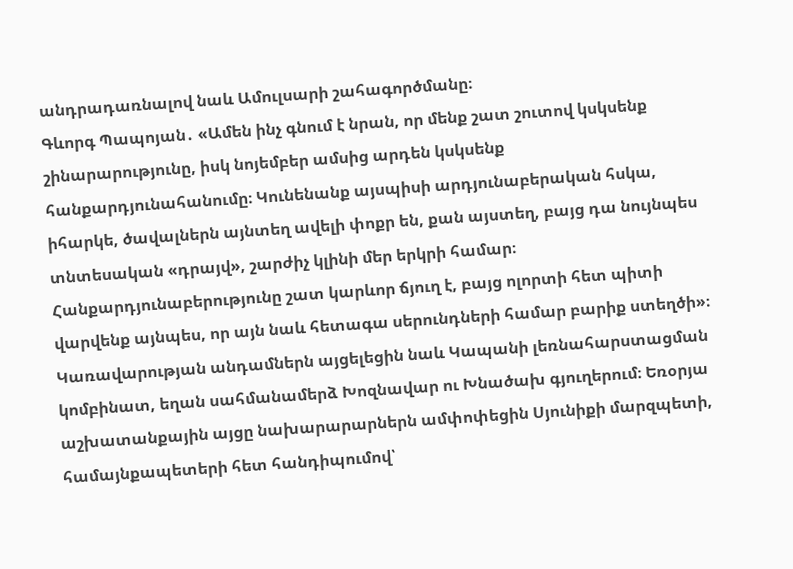անդրադառնալով նաև Ամուլսարի շահագործմանը։
Գևորգ Պապոյան․ «Ամեն ինչ գնում է նրան, որ մենք շատ շուտով կսկսենք շինարարությունը, իսկ նոյեմբեր ամսից արդեն կսկսենք հանքարդյունահանումը։ Կունենանք այսպիսի արդյունաբերական հսկա, իհարկե, ծավալներն այնտեղ ավելի փոքր են, քան այստեղ, բայց դա նույնպես տնտեսական «դրայվ», շարժիչ կլինի մեր երկրի համար։ Հանքարդյունաբերությունը շատ կարևոր ճյուղ է, բայց ոլորտի հետ պիտի վարվենք այնպես, որ այն նաև հետագա սերունդների համար բարիք ստեղծի»։
Կառավարության անդամներն այցելեցին նաև Կապանի լեռնահարստացման կոմբինատ, եղան սահմանամերձ Խոզնավար ու Խնածախ գյուղերում։ Եռօրյա աշխատանքային այցը նախարարարներն ամփոփեցին Սյունիքի մարզպետի, համայնքապետերի հետ հանդիպումով՝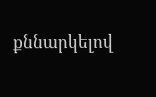քննարկելով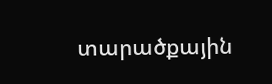տարածքային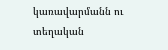կառավարմանն ու տեղական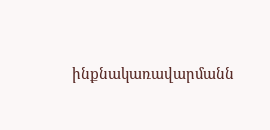ինքնակառավարմանն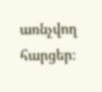առնչվող հարցեր։